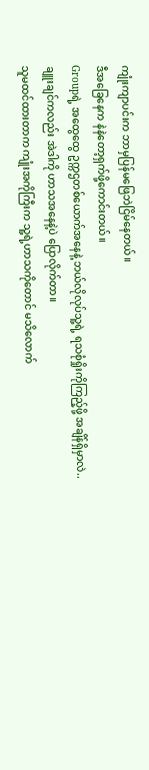ကျုံးကျာပင်းက ဘာမှပြန်မဖြေဘဲငြိမ်နေတယ်။
ဒီအခြေနေက နဲနဲတော့ရှက်ဖို့ကောင်းတယ်။
Groupရဲ့ အထွေထွေ ဥက္ကဌတစ်ယောက်အနေနဲ့ ဘယ်လိုလုပ်သူ့ရဲ့ ရသစုံရှိုးကိုကြည့်ဖို့ အချိန်ရှိမှာလဲ..
ချူးချင်ကလည်း အဲဒါကို ဟာသအနေနဲ့ပဲ ပြောလိုက်တာ။
သူမထင်ထားတာက ကျုံးအကိုကြီးက သူ့ရဲ့ဟာသကိုတောင် မသိလောက်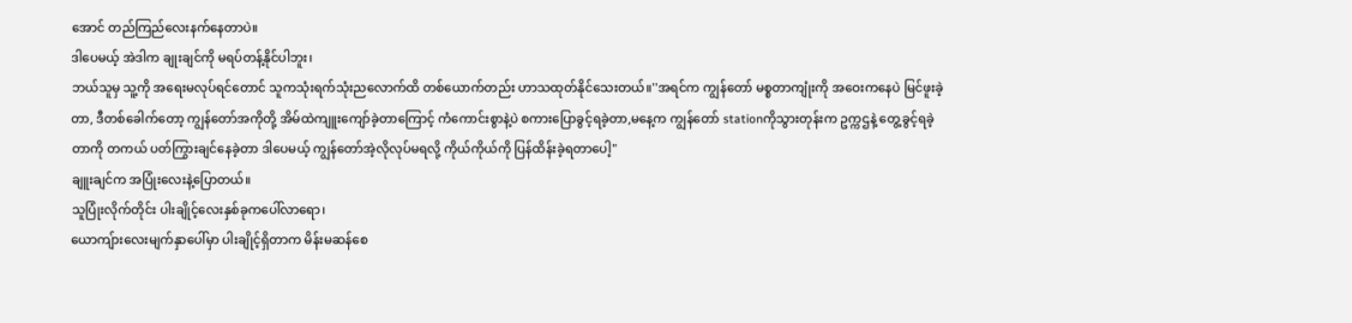အောင် တည်ကြည်လေးနက်နေတာပဲ။
ဒါပေမယ့် အဲဒါက ချုးချင်ကို မရပ်တန့်နိုင်ပါဘူး၊
ဘယ်သူမှ သူ့ကို အရေးမလုပ်ရင်တောင် သူကသုံးရက်သုံးညလောက်ထိ တစ်ယောက်တည်း ဟာသထုတ်နိုင်သေးတယ်။''အရင်က ကျွန်တော် မစ္စတာကျုံးကို အဝေးကနေပဲ မြင်ဖူးခဲ့တာ, ဒီတစ်ခေါက်တော့ ကျွန်တော်အကိုတို့ အိမ်ထဲကျူးကျော်ခဲ့တာကြောင့် ကံကောင်းစွာနဲ့ပဲ စကားပြောခွင့်ရခဲ့တာ,မနေ့က ကျွန်တော် stationကိုသွားတုန်းက ဥက္ကဌနဲ့ တွေ့ခွင့်ရခဲ့တာကို တကယ် ပတ်ကြွားချင်နေခဲ့တာ ဒါပေမယ့် ကျွန်တော်အဲ့လိုလုပ်မရလို့ ကိုယ်ကိုယ်ကို ပြန်ထိန်းခဲ့ရတာပေါ့"
ချူးချင်က အပြုံးလေးနဲ့ပြောတယ်။
သူပြုံးလိုက်တိုင်း ပါးချိုင့်လေးနှစ်ခုကပေါ်လာရော၊
ယောကျ်ားလေးမျက်နှာပေါ်မှာ ပါးချိုင့်ရှိတာက မိန်းမဆန်စေ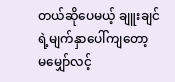တယ်ဆိုပေမယ့် ချူးချင်ရဲ့မျက်နှာပေါ်ကျတော့ မမျှော်လင့်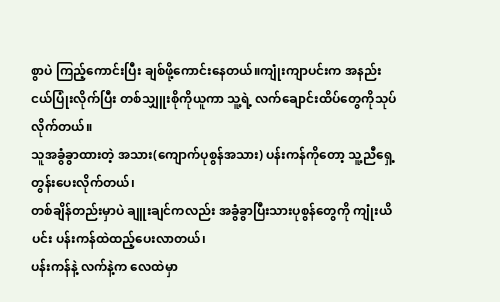စွာပဲ ကြည့်ကောင်းပြီး ချစ်ဖို့ကောင်းနေတယ်။ကျုံးကျာပင်းက အနည်းငယ်ပြုံးလိုက်ပြီး တစ်သျှူးစိုကိုယူကာ သူ့ရဲ့ လက်ချောင်းထိပ်တွေကိုသုပ်လိုက်တယ်။
သူအခွံခွာထားတဲ့ အသား(ကျောက်ပုစွန်အသား) ပန်းကန်ကိုတော့ သူ့ညီရှေ့တွန်းပေးလိုက်တယ်၊
တစ်ချိန်တည်းမှာပဲ ချူးချင်ကလည်း အခွံခွာပြီးသားပုစွန်တွေကို ကျုံးယိပင်း ပန်းကန်ထဲထည့်ပေးလာတယ်၊
ပန်းကန်နဲ့ လက်နဲ့က လေထဲမှာ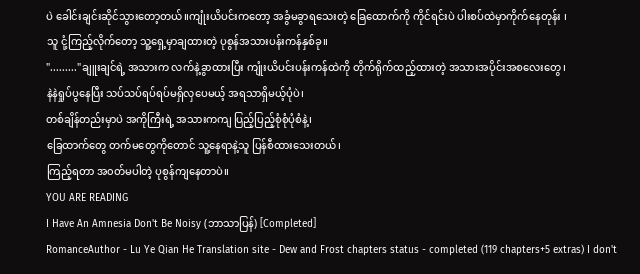ပဲ ခေါင်းချင်းဆိုင်သွားတော့တယ်။ကျုံးယိပင်းကတော့ အခွံမခွာရသေးတဲ့ ခြေထောက်ကို ကိုင်ရင်းပဲ ပါးစပ်ထဲမှာကိုက်နေတုန်း ၊
သူ ငုံ့ကြည့်လိုက်တော့ သူ့ရှေ့မှာချထားတဲ့ ပုစွန်အသားပန်းကန်နှစ်ခု။
"........."ချူးချင်ရဲ့ အသားက လက်နဲ့ခွာထားပြီး ကျုံးယိပင်းပန်းကန်ထဲကို တိုက်ရိုက်ထည့်ထားတဲ့ အသားအပိုင်းအစလေးတွေ၊
နဲနဲရှုပ်ပွနေပြီး သပ်သပ်ရပ်ရပ်မရှိလှပေမယ့် အရသာရှိမယ့်ပုံပဲ၊
တစ်ချိန်တည်းမှာပဲ အကိုကြီးရဲ့ အသားကကျ ပြည့်ပြည့်စုံစုံပုံစံနဲ့၊
ခြေထာက်တွေ တက်မတွေကိုတောင် သူ့နေရာနဲ့သူ ပြန်စီထားသေးတယ်၊
ကြည့်ရတာ အ၀တ်မပါတဲ့ ပုစွန်ကျနေတာပဲ။
YOU ARE READING
I Have An Amnesia Don't Be Noisy (ဘာသာပြန်) [Completed]
RomanceAuthor - Lu Ye Qian He Translation site - Dew and Frost chapters status - completed (119 chapters+5 extras) I don't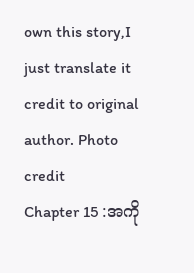own this story,I just translate it credit to original author. Photo credit
Chapter 15 :အကို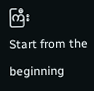ကြီး
Start from the beginning